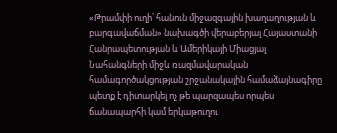«Թրամփի ուղի՝ հանուն միջազգային խաղաղության և բարգավաճման» նախագծի վերաբերյալ Հայաստանի Հանրապետության և Ամերիկայի Միացյալ Նահանգների միջև ռազմավարական համագործակցության շրջանակային համաձայնագիրը պետք է դիտարկել ոչ թե պարզապես որպես ճանապարհի կամ երկաթուղու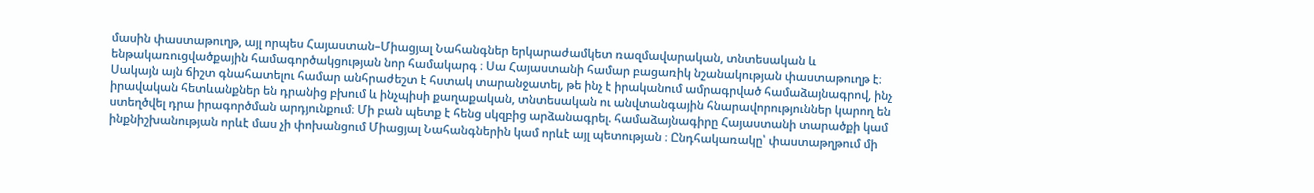մասին փաստաթուղթ, այլ որպես Հայաստան–Միացյալ Նահանգներ երկարաժամկետ ռազմավարական, տնտեսական և ենթակառուցվածքային համագործակցության նոր համակարգ ։ Սա Հայաստանի համար բացառիկ նշանակության փաստաթուղթ է։ Սակայն այն ճիշտ գնահատելու համար անհրաժեշտ է հստակ տարանջատել, թե ինչ է իրականում ամրագրված համաձայնագրով, ինչ իրավական հետևանքներ են դրանից բխում և ինչպիսի քաղաքական, տնտեսական ու անվտանգային հնարավորություններ կարող են ստեղծվել դրա իրագործման արդյունքում։ Մի բան պետք է հենց սկզբից արձանագրել. համաձայնագիրը Հայաստանի տարածքի կամ ինքնիշխանության որևէ մաս չի փոխանցում Միացյալ Նահանգներին կամ որևէ այլ պետության ։ Ընդհակառակը՝ փաստաթղթում մի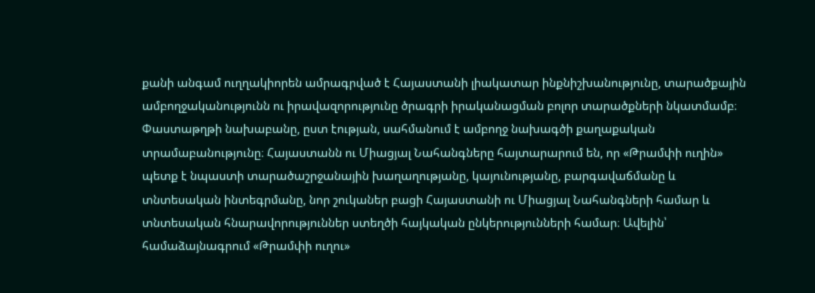քանի անգամ ուղղակիորեն ամրագրված է Հայաստանի լիակատար ինքնիշխանությունը, տարածքային ամբողջականությունն ու իրավազորությունը ծրագրի իրականացման բոլոր տարածքների նկատմամբ։ Փաստաթղթի նախաբանը, ըստ էության, սահմանում է ամբողջ նախագծի քաղաքական տրամաբանությունը։ Հայաստանն ու Միացյալ Նահանգները հայտարարում են, որ «Թրամփի ուղին» պետք է նպաստի տարածաշրջանային խաղաղությանը, կայունությանը, բարգավաճմանը և տնտեսական ինտեգրմանը, նոր շուկաներ բացի Հայաստանի ու Միացյալ Նահանգների համար և տնտեսական հնարավորություններ ստեղծի հայկական ընկերությունների համար։ Ավելին՝ համաձայնագրում «Թրամփի ուղու»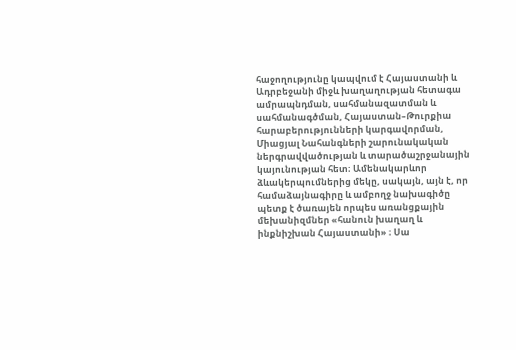հաջողությունը կապվում է Հայաստանի և Ադրբեջանի միջև խաղաղության հետագա ամրապնդման, սահմանազատման և սահմանագծման, Հայաստան–Թուրքիա հարաբերությունների կարգավորման, Միացյալ Նահանգների շարունակական ներգրավվածության և տարածաշրջանային կայունության հետ։ Ամենակարևոր ձևակերպումներից մեկը, սակայն, այն է, որ համաձայնագիրը և ամբողջ նախագիծը պետք է ծառայեն որպես առանցքային մեխանիզմներ «հանուն խաղաղ և ինքնիշխան Հայաստանի» ։ Սա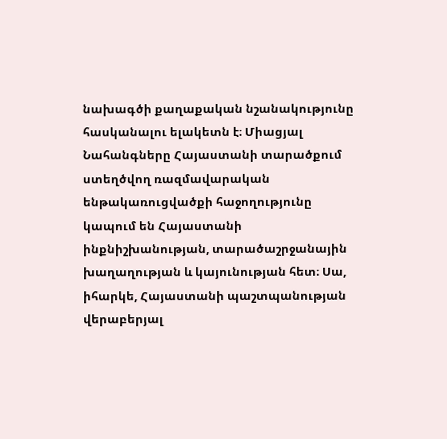նախագծի քաղաքական նշանակությունը հասկանալու ելակետն է։ Միացյալ Նահանգները Հայաստանի տարածքում ստեղծվող ռազմավարական ենթակառուցվածքի հաջողությունը կապում են Հայաստանի ինքնիշխանության, տարածաշրջանային խաղաղության և կայունության հետ։ Սա, իհարկե, Հայաստանի պաշտպանության վերաբերյալ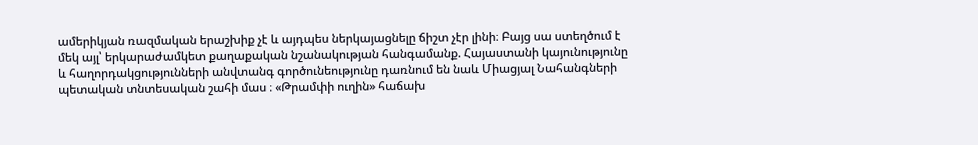ամերիկյան ռազմական երաշխիք չէ և այդպես ներկայացնելը ճիշտ չէր լինի։ Բայց սա ստեղծում է մեկ այլ՝ երկարաժամկետ քաղաքական նշանակության հանգամանք. Հայաստանի կայունությունը և հաղորդակցությունների անվտանգ գործունեությունը դառնում են նաև Միացյալ Նահանգների պետական տնտեսական շահի մաս ։ «Թրամփի ուղին» հաճախ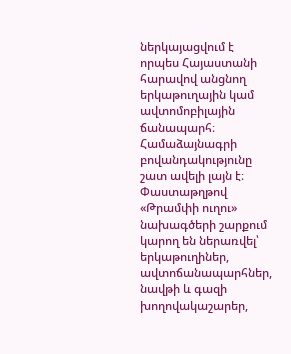ներկայացվում է որպես Հայաստանի հարավով անցնող երկաթուղային կամ ավտոմոբիլային ճանապարհ։ Համաձայնագրի բովանդակությունը շատ ավելի լայն է։ Փաստաթղթով «Թրամփի ուղու» նախագծերի շարքում կարող են ներառվել՝ երկաթուղիներ, ավտոճանապարհներ, նավթի և գազի խողովակաշարեր,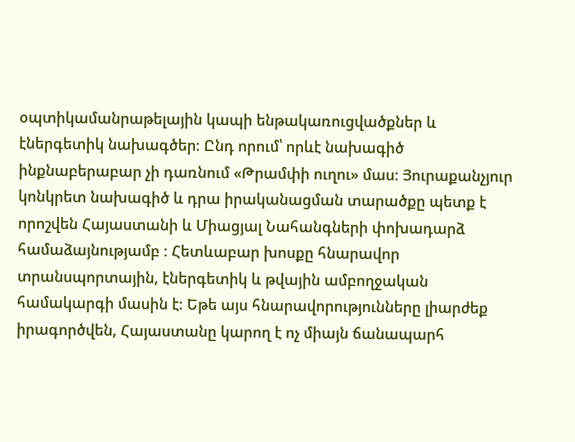օպտիկամանրաթելային կապի ենթակառուցվածքներ և էներգետիկ նախագծեր։ Ընդ որում՝ որևէ նախագիծ ինքնաբերաբար չի դառնում «Թրամփի ուղու» մաս։ Յուրաքանչյուր կոնկրետ նախագիծ և դրա իրականացման տարածքը պետք է որոշվեն Հայաստանի և Միացյալ Նահանգների փոխադարձ համաձայնությամբ ։ Հետևաբար խոսքը հնարավոր տրանսպորտային, էներգետիկ և թվային ամբողջական համակարգի մասին է։ Եթե այս հնարավորությունները լիարժեք իրագործվեն, Հայաստանը կարող է ոչ միայն ճանապարհ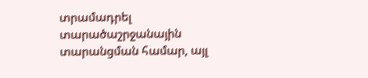տրամադրել տարածաշրջանային տարանցման համար, այլ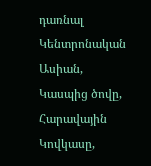դառնալ Կենտրոնական Ասիան, Կասպից ծովը, Հարավային Կովկասը,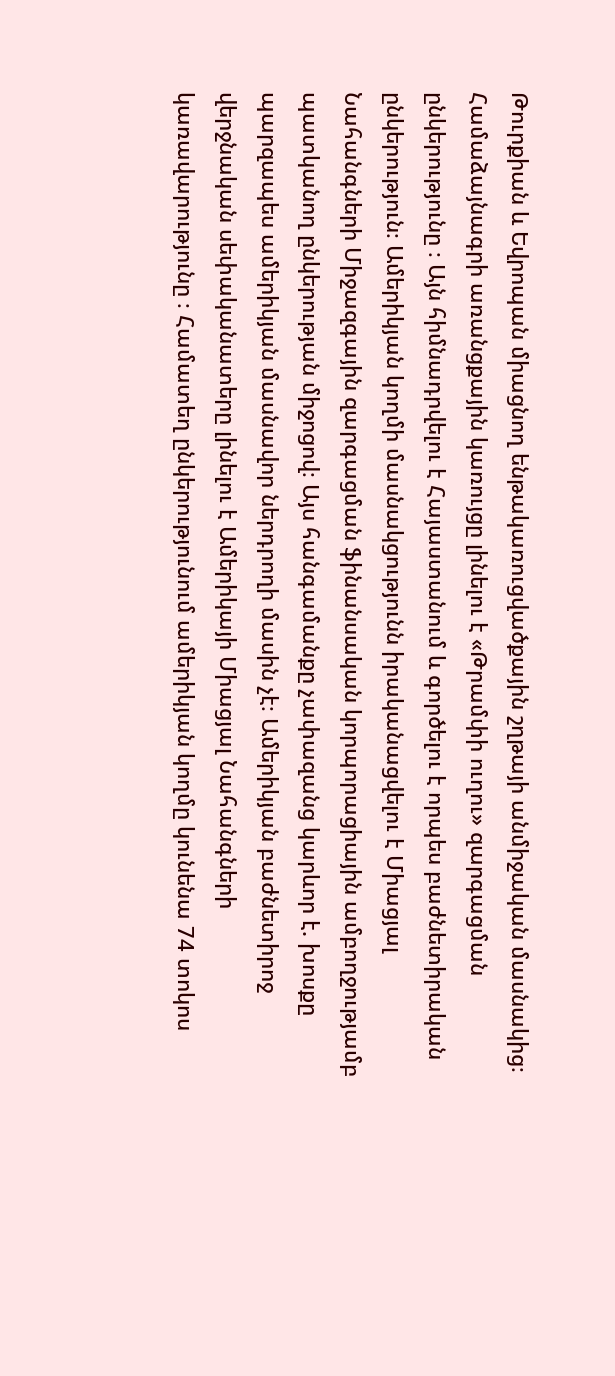Թուրքիան և Եվրոպան միացնող ենթակառուցվածքային շղթայի անմիջական մասնակից։ Համաձայնագրի առանցքային կառույցը լինելու է «Թրամփի ուղու» զարգացման ընկերությունը ։ Այն հիմնադրվելու է Հայաստանում և գործելու է որպես բաժնետիրական ընկերություն։ Ամերիկյան կողմի մասնակցությունն իրականացվելու է Միացյալ Նահանգների Միջազգային զարգացման ֆինանսական կորպորացիային ամբողջությամբ պատկանող ընկերության միջոցով։ Այս հանգամանքը չափազանց կարևոր է. խոսքը պարզապես ամերիկյան մասնավոր ներդրողի մասին չէ։ Ամերիկյան բաժնետիրոջ վերջնական սեփականատերը լինելու է Ամերիկայի Միացյալ Նահանգների կառավարությունը ։ Համատեղ ընկերությունում ամերիկյան կողմը կունենա 74 տոկոս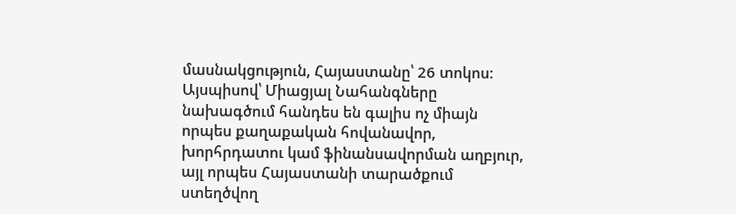մասնակցություն, Հայաստանը՝ 26 տոկոս։ Այսպիսով՝ Միացյալ Նահանգները նախագծում հանդես են գալիս ոչ միայն որպես քաղաքական հովանավոր, խորհրդատու կամ ֆինանսավորման աղբյուր, այլ որպես Հայաստանի տարածքում ստեղծվող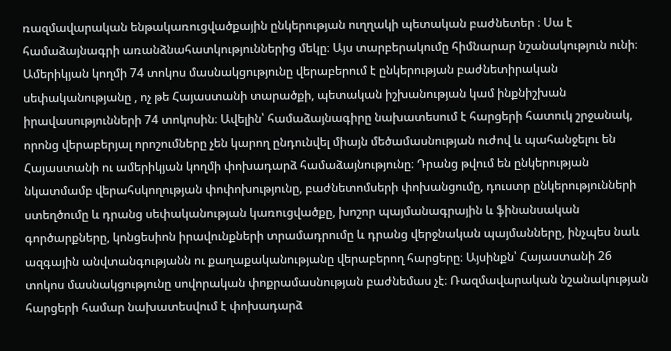ռազմավարական ենթակառուցվածքային ընկերության ուղղակի պետական բաժնետեր ։ Սա է համաձայնագրի առանձնահատկություններից մեկը։ Այս տարբերակումը հիմնարար նշանակություն ունի։ Ամերիկյան կողմի 74 տոկոս մասնակցությունը վերաբերում է ընկերության բաժնետիրական սեփականությանը , ոչ թե Հայաստանի տարածքի, պետական իշխանության կամ ինքնիշխան իրավասությունների 74 տոկոսին։ Ավելին՝ համաձայնագիրը նախատեսում է հարցերի հատուկ շրջանակ, որոնց վերաբերյալ որոշումները չեն կարող ընդունվել միայն մեծամասնության ուժով և պահանջելու են Հայաստանի ու ամերիկյան կողմի փոխադարձ համաձայնությունը։ Դրանց թվում են ընկերության նկատմամբ վերահսկողության փոփոխությունը, բաժնետոմսերի փոխանցումը, դուստր ընկերությունների ստեղծումը և դրանց սեփականության կառուցվածքը, խոշոր պայմանագրային և ֆինանսական գործարքները, կոնցեսիոն իրավունքների տրամադրումը և դրանց վերջնական պայմանները, ինչպես նաև ազգային անվտանգությանն ու քաղաքականությանը վերաբերող հարցերը։ Այսինքն՝ Հայաստանի 26 տոկոս մասնակցությունը սովորական փոքրամասնության բաժնեմաս չէ։ Ռազմավարական նշանակության հարցերի համար նախատեսվում է փոխադարձ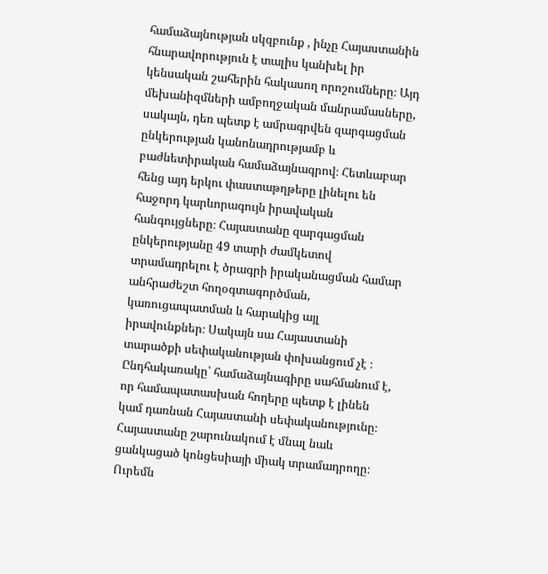համաձայնության սկզբունք , ինչը Հայաստանին հնարավորություն է տալիս կանխել իր կենսական շահերին հակասող որոշումները։ Այդ մեխանիզմների ամբողջական մանրամասները, սակայն, դեռ պետք է ամրագրվեն զարգացման ընկերության կանոնադրությամբ և բաժնետիրական համաձայնագրով։ Հետևաբար հենց այդ երկու փաստաթղթերը լինելու են հաջորդ կարևորագույն իրավական հանգույցները։ Հայաստանը զարգացման ընկերությանը 49 տարի ժամկետով տրամադրելու է ծրագրի իրականացման համար անհրաժեշտ հողօգտագործման, կառուցապատման և հարակից այլ իրավունքներ։ Սակայն սա Հայաստանի տարածքի սեփականության փոխանցում չէ ։ Ընդհակառակը՝ համաձայնագիրը սահմանում է, որ համապատասխան հողերը պետք է լինեն կամ դառնան Հայաստանի սեփականությունը։ Հայաստանը շարունակում է մնալ նաև ցանկացած կոնցեսիայի միակ տրամադրողը։ Ուրեմն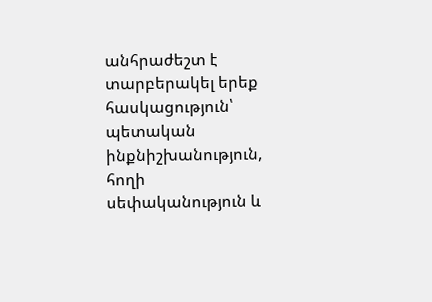անհրաժեշտ է տարբերակել երեք հասկացություն՝ պետական ինքնիշխանություն, հողի սեփականություն և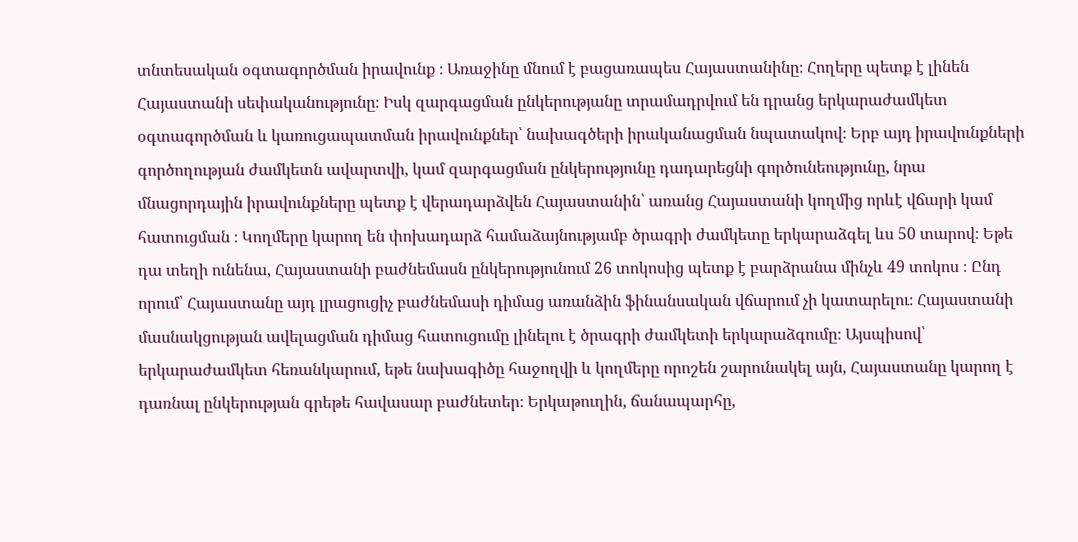տնտեսական օգտագործման իրավունք ։ Առաջինը մնում է բացառապես Հայաստանինը։ Հողերը պետք է լինեն Հայաստանի սեփականությունը։ Իսկ զարգացման ընկերությանը տրամադրվում են դրանց երկարաժամկետ օգտագործման և կառուցապատման իրավունքներ՝ նախագծերի իրականացման նպատակով։ Երբ այդ իրավունքների գործողության ժամկետն ավարտվի, կամ զարգացման ընկերությունը դադարեցնի գործունեությունը, նրա մնացորդային իրավունքները պետք է վերադարձվեն Հայաստանին՝ առանց Հայաստանի կողմից որևէ վճարի կամ հատուցման ։ Կողմերը կարող են փոխադարձ համաձայնությամբ ծրագրի ժամկետը երկարաձգել ևս 50 տարով։ Եթե դա տեղի ունենա, Հայաստանի բաժնեմասն ընկերությունում 26 տոկոսից պետք է բարձրանա մինչև 49 տոկոս ։ Ընդ որում՝ Հայաստանը այդ լրացուցիչ բաժնեմասի դիմաց առանձին ֆինանսական վճարում չի կատարելու։ Հայաստանի մասնակցության ավելացման դիմաց հատուցումը լինելու է ծրագրի ժամկետի երկարաձգումը։ Այսպիսով՝ երկարաժամկետ հեռանկարում, եթե նախագիծը հաջողվի և կողմերը որոշեն շարունակել այն, Հայաստանը կարող է դառնալ ընկերության գրեթե հավասար բաժնետեր։ Երկաթուղին, ճանապարհը,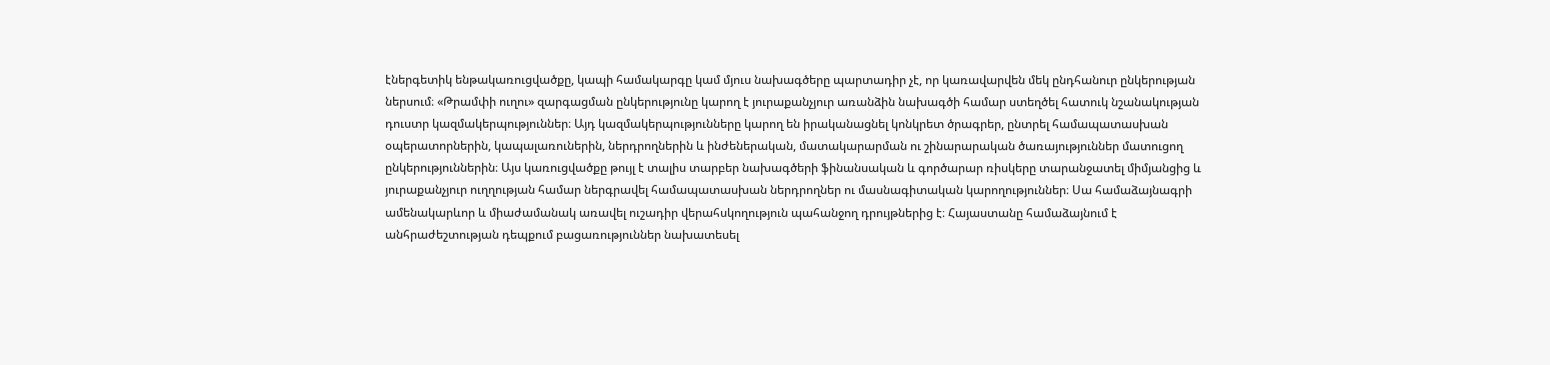էներգետիկ ենթակառուցվածքը, կապի համակարգը կամ մյուս նախագծերը պարտադիր չէ, որ կառավարվեն մեկ ընդհանուր ընկերության ներսում։ «Թրամփի ուղու» զարգացման ընկերությունը կարող է յուրաքանչյուր առանձին նախագծի համար ստեղծել հատուկ նշանակության դուստր կազմակերպություններ։ Այդ կազմակերպությունները կարող են իրականացնել կոնկրետ ծրագրեր, ընտրել համապատասխան օպերատորներին, կապալառուներին, ներդրողներին և ինժեներական, մատակարարման ու շինարարական ծառայություններ մատուցող ընկերություններին։ Այս կառուցվածքը թույլ է տալիս տարբեր նախագծերի ֆինանսական և գործարար ռիսկերը տարանջատել միմյանցից և յուրաքանչյուր ուղղության համար ներգրավել համապատասխան ներդրողներ ու մասնագիտական կարողություններ։ Սա համաձայնագրի ամենակարևոր և միաժամանակ առավել ուշադիր վերահսկողություն պահանջող դրույթներից է։ Հայաստանը համաձայնում է անհրաժեշտության դեպքում բացառություններ նախատեսել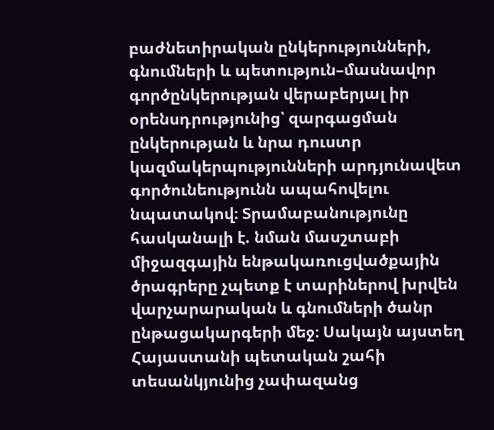բաժնետիրական ընկերությունների, գնումների և պետություն–մասնավոր գործընկերության վերաբերյալ իր օրենսդրությունից՝ զարգացման ընկերության և նրա դուստր կազմակերպությունների արդյունավետ գործունեությունն ապահովելու նպատակով։ Տրամաբանությունը հասկանալի է. նման մասշտաբի միջազգային ենթակառուցվածքային ծրագրերը չպետք է տարիներով խրվեն վարչարարական և գնումների ծանր ընթացակարգերի մեջ։ Սակայն այստեղ Հայաստանի պետական շահի տեսանկյունից չափազանց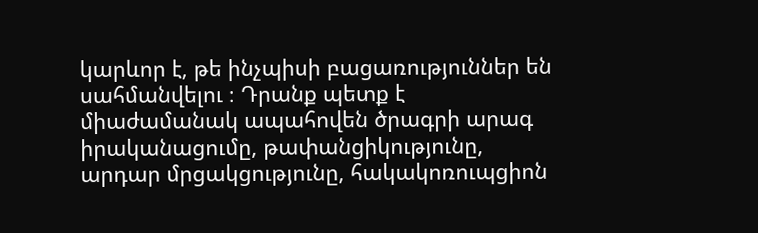կարևոր է, թե ինչպիսի բացառություններ են սահմանվելու ։ Դրանք պետք է միաժամանակ ապահովեն ծրագրի արագ իրականացումը, թափանցիկությունը, արդար մրցակցությունը, հակակոռուպցիոն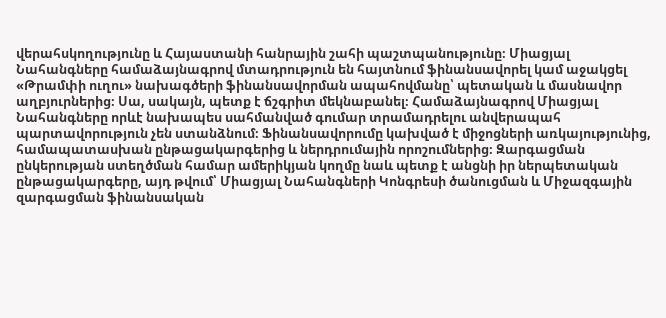վերահսկողությունը և Հայաստանի հանրային շահի պաշտպանությունը։ Միացյալ Նահանգները համաձայնագրով մտադրություն են հայտնում ֆինանսավորել կամ աջակցել «Թրամփի ուղու» նախագծերի ֆինանսավորման ապահովմանը՝ պետական և մասնավոր աղբյուրներից։ Սա, սակայն, պետք է ճշգրիտ մեկնաբանել։ Համաձայնագրով Միացյալ Նահանգները որևէ նախապես սահմանված գումար տրամադրելու անվերապահ պարտավորություն չեն ստանձնում։ Ֆինանսավորումը կախված է միջոցների առկայությունից, համապատասխան ընթացակարգերից և ներդրումային որոշումներից։ Զարգացման ընկերության ստեղծման համար ամերիկյան կողմը նաև պետք է անցնի իր ներպետական ընթացակարգերը, այդ թվում՝ Միացյալ Նահանգների Կոնգրեսի ծանուցման և Միջազգային զարգացման ֆինանսական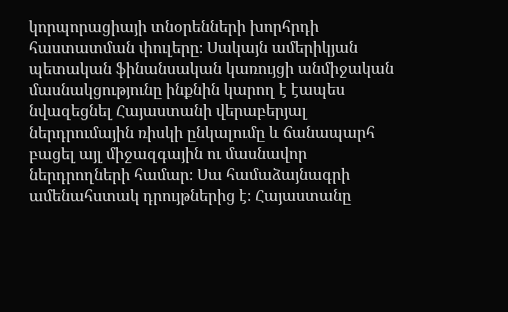կորպորացիայի տնօրենների խորհրդի հաստատման փուլերը։ Սակայն ամերիկյան պետական ֆինանսական կառույցի անմիջական մասնակցությունը ինքնին կարող է էապես նվազեցնել Հայաստանի վերաբերյալ ներդրումային ռիսկի ընկալումը և ճանապարհ բացել այլ միջազգային ու մասնավոր ներդրողների համար։ Սա համաձայնագրի ամենահստակ դրույթներից է։ Հայաստանը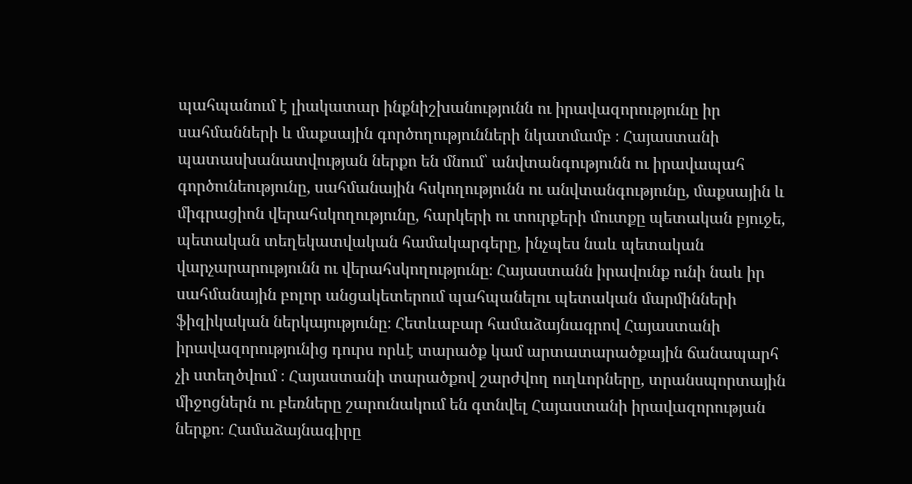պահպանում է լիակատար ինքնիշխանությունն ու իրավազորությունը իր սահմանների և մաքսային գործողությունների նկատմամբ ։ Հայաստանի պատասխանատվության ներքո են մնում՝ անվտանգությունն ու իրավապահ գործունեությունը, սահմանային հսկողությունն ու անվտանգությունը, մաքսային և միգրացիոն վերահսկողությունը, հարկերի ու տուրքերի մուտքը պետական բյուջե, պետական տեղեկատվական համակարգերը, ինչպես նաև պետական վարչարարությունն ու վերահսկողությունը։ Հայաստանն իրավունք ունի նաև իր սահմանային բոլոր անցակետերում պահպանելու պետական մարմինների ֆիզիկական ներկայությունը։ Հետևաբար համաձայնագրով Հայաստանի իրավազորությունից դուրս որևէ տարածք կամ արտատարածքային ճանապարհ չի ստեղծվում ։ Հայաստանի տարածքով շարժվող ուղևորները, տրանսպորտային միջոցներն ու բեռները շարունակում են գտնվել Հայաստանի իրավազորության ներքո։ Համաձայնագիրը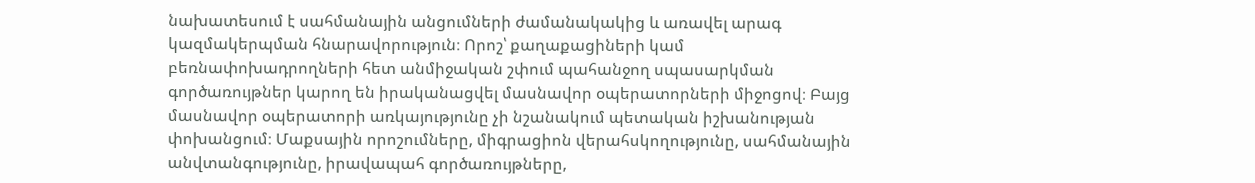նախատեսում է սահմանային անցումների ժամանակակից և առավել արագ կազմակերպման հնարավորություն։ Որոշ՝ քաղաքացիների կամ բեռնափոխադրողների հետ անմիջական շփում պահանջող սպասարկման գործառույթներ կարող են իրականացվել մասնավոր օպերատորների միջոցով։ Բայց մասնավոր օպերատորի առկայությունը չի նշանակում պետական իշխանության փոխանցում։ Մաքսային որոշումները, միգրացիոն վերահսկողությունը, սահմանային անվտանգությունը, իրավապահ գործառույթները,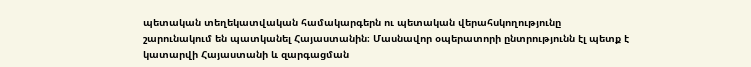պետական տեղեկատվական համակարգերն ու պետական վերահսկողությունը շարունակում են պատկանել Հայաստանին։ Մասնավոր օպերատորի ընտրությունն էլ պետք է կատարվի Հայաստանի և զարգացման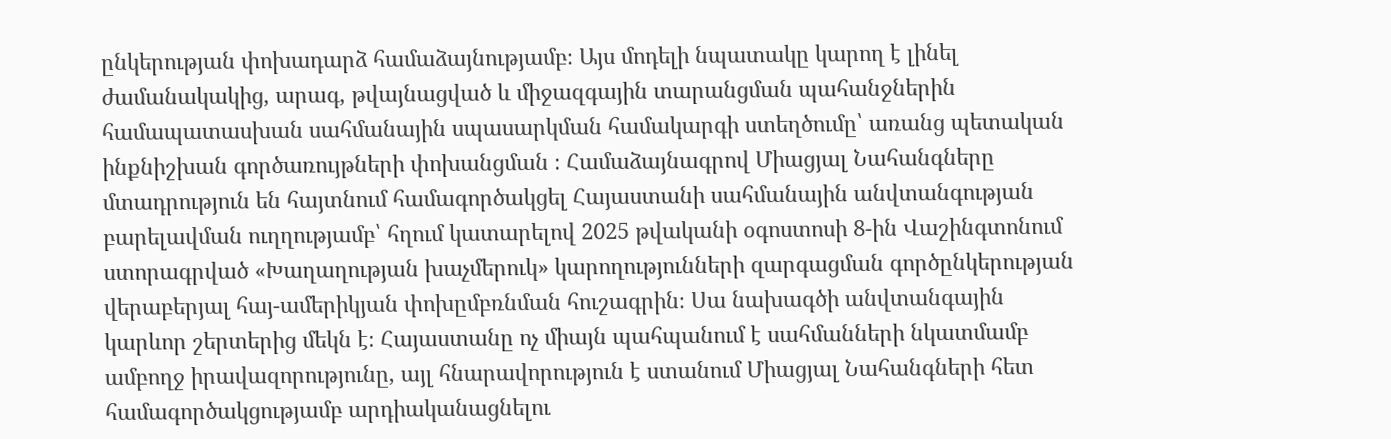ընկերության փոխադարձ համաձայնությամբ։ Այս մոդելի նպատակը կարող է լինել ժամանակակից, արագ, թվայնացված և միջազգային տարանցման պահանջներին համապատասխան սահմանային սպասարկման համակարգի ստեղծումը՝ առանց պետական ինքնիշխան գործառույթների փոխանցման ։ Համաձայնագրով Միացյալ Նահանգները մտադրություն են հայտնում համագործակցել Հայաստանի սահմանային անվտանգության բարելավման ուղղությամբ՝ հղում կատարելով 2025 թվականի օգոստոսի 8-ին Վաշինգտոնում ստորագրված «Խաղաղության խաչմերուկ» կարողությունների զարգացման գործընկերության վերաբերյալ հայ-ամերիկյան փոխըմբռնման հուշագրին։ Սա նախագծի անվտանգային կարևոր շերտերից մեկն է։ Հայաստանը ոչ միայն պահպանում է սահմանների նկատմամբ ամբողջ իրավազորությունը, այլ հնարավորություն է ստանում Միացյալ Նահանգների հետ համագործակցությամբ արդիականացնելու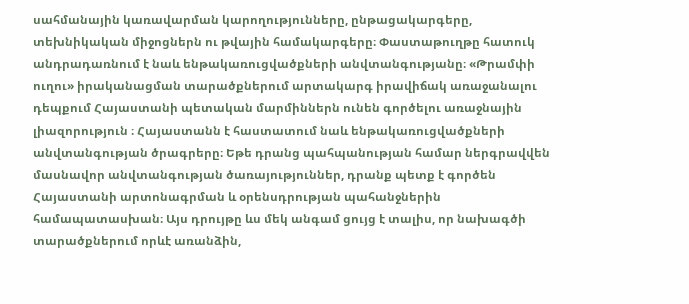սահմանային կառավարման կարողությունները, ընթացակարգերը, տեխնիկական միջոցներն ու թվային համակարգերը։ Փաստաթուղթը հատուկ անդրադառնում է նաև ենթակառուցվածքների անվտանգությանը։ «Թրամփի ուղու» իրականացման տարածքներում արտակարգ իրավիճակ առաջանալու դեպքում Հայաստանի պետական մարմիններն ունեն գործելու առաջնային լիազորություն ։ Հայաստանն է հաստատում նաև ենթակառուցվածքների անվտանգության ծրագրերը։ Եթե դրանց պահպանության համար ներգրավվեն մասնավոր անվտանգության ծառայություններ, դրանք պետք է գործեն Հայաստանի արտոնագրման և օրենսդրության պահանջներին համապատասխան։ Այս դրույթը ևս մեկ անգամ ցույց է տալիս, որ նախագծի տարածքներում որևէ առանձին,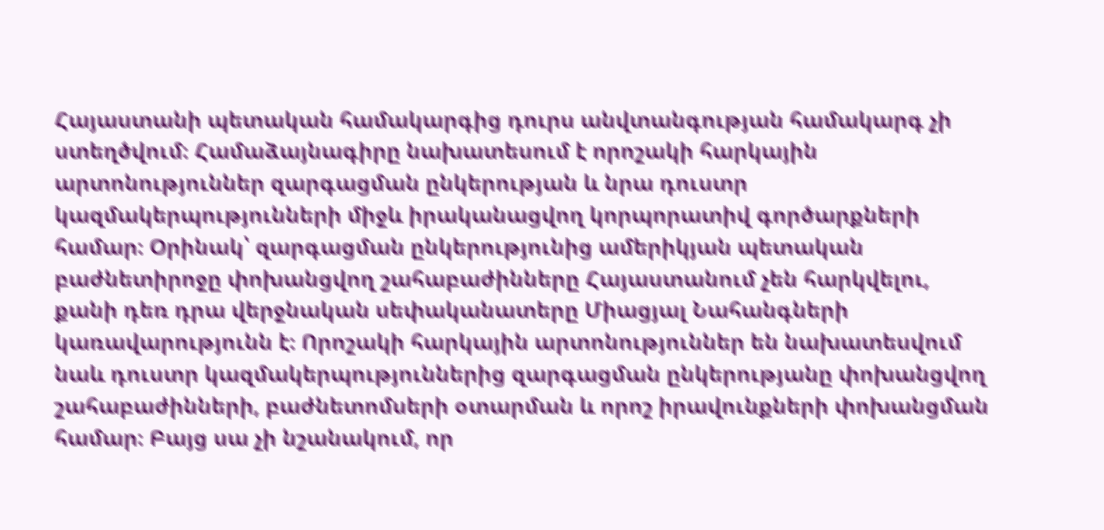Հայաստանի պետական համակարգից դուրս անվտանգության համակարգ չի ստեղծվում։ Համաձայնագիրը նախատեսում է որոշակի հարկային արտոնություններ զարգացման ընկերության և նրա դուստր կազմակերպությունների միջև իրականացվող կորպորատիվ գործարքների համար։ Օրինակ՝ զարգացման ընկերությունից ամերիկյան պետական բաժնետիրոջը փոխանցվող շահաբաժինները Հայաստանում չեն հարկվելու, քանի դեռ դրա վերջնական սեփականատերը Միացյալ Նահանգների կառավարությունն է։ Որոշակի հարկային արտոնություններ են նախատեսվում նաև դուստր կազմակերպություններից զարգացման ընկերությանը փոխանցվող շահաբաժինների, բաժնետոմսերի օտարման և որոշ իրավունքների փոխանցման համար։ Բայց սա չի նշանակում, որ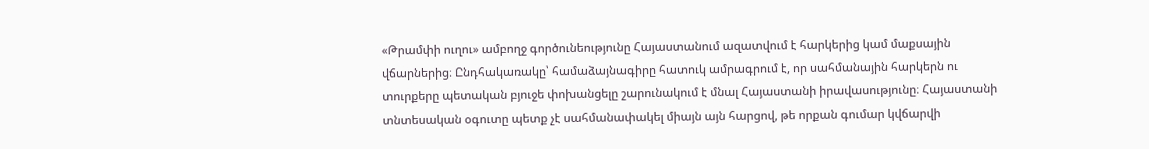«Թրամփի ուղու» ամբողջ գործունեությունը Հայաստանում ազատվում է հարկերից կամ մաքսային վճարներից։ Ընդհակառակը՝ համաձայնագիրը հատուկ ամրագրում է, որ սահմանային հարկերն ու տուրքերը պետական բյուջե փոխանցելը շարունակում է մնալ Հայաստանի իրավասությունը։ Հայաստանի տնտեսական օգուտը պետք չէ սահմանափակել միայն այն հարցով, թե որքան գումար կվճարվի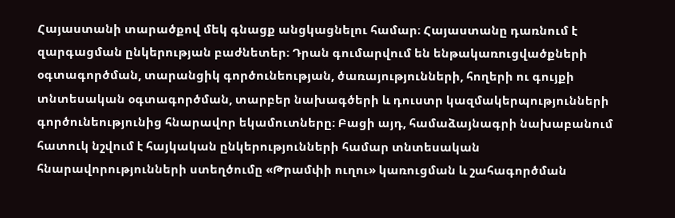Հայաստանի տարածքով մեկ գնացք անցկացնելու համար։ Հայաստանը դառնում է զարգացման ընկերության բաժնետեր։ Դրան գումարվում են ենթակառուցվածքների օգտագործման, տարանցիկ գործունեության, ծառայությունների, հողերի ու գույքի տնտեսական օգտագործման, տարբեր նախագծերի և դուստր կազմակերպությունների գործունեությունից հնարավոր եկամուտները։ Բացի այդ, համաձայնագրի նախաբանում հատուկ նշվում է հայկական ընկերությունների համար տնտեսական հնարավորությունների ստեղծումը «Թրամփի ուղու» կառուցման և շահագործման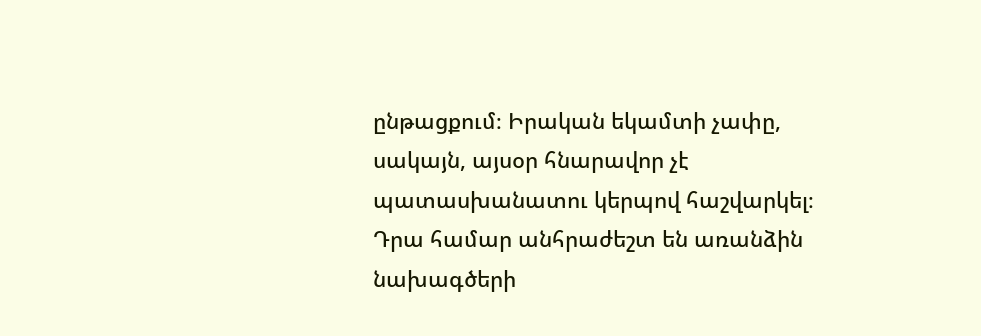ընթացքում։ Իրական եկամտի չափը, սակայն, այսօր հնարավոր չէ պատասխանատու կերպով հաշվարկել։ Դրա համար անհրաժեշտ են առանձին նախագծերի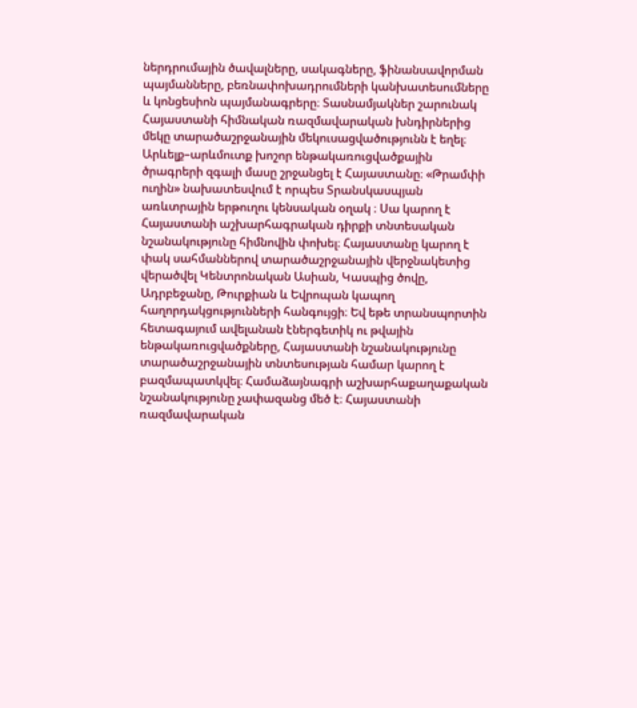ներդրումային ծավալները, սակագները, ֆինանսավորման պայմանները, բեռնափոխադրումների կանխատեսումները և կոնցեսիոն պայմանագրերը։ Տասնամյակներ շարունակ Հայաստանի հիմնական ռազմավարական խնդիրներից մեկը տարածաշրջանային մեկուսացվածությունն է եղել։ Արևելք–արևմուտք խոշոր ենթակառուցվածքային ծրագրերի զգալի մասը շրջանցել է Հայաստանը։ «Թրամփի ուղին» նախատեսվում է որպես Տրանսկասպյան առևտրային երթուղու կենսական օղակ ։ Սա կարող է Հայաստանի աշխարհագրական դիրքի տնտեսական նշանակությունը հիմնովին փոխել։ Հայաստանը կարող է փակ սահմաններով տարածաշրջանային վերջնակետից վերածվել Կենտրոնական Ասիան, Կասպից ծովը, Ադրբեջանը, Թուրքիան և Եվրոպան կապող հաղորդակցությունների հանգույցի։ Եվ եթե տրանսպորտին հետագայում ավելանան էներգետիկ ու թվային ենթակառուցվածքները, Հայաստանի նշանակությունը տարածաշրջանային տնտեսության համար կարող է բազմապատկվել։ Համաձայնագրի աշխարհաքաղաքական նշանակությունը չափազանց մեծ է։ Հայաստանի ռազմավարական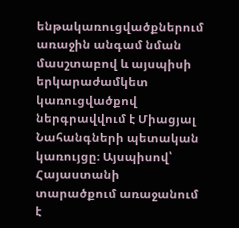ենթակառուցվածքներում առաջին անգամ նման մասշտաբով և այսպիսի երկարաժամկետ կառուցվածքով ներգրավվում է Միացյալ Նահանգների պետական կառույցը։ Այսպիսով՝ Հայաստանի տարածքում առաջանում է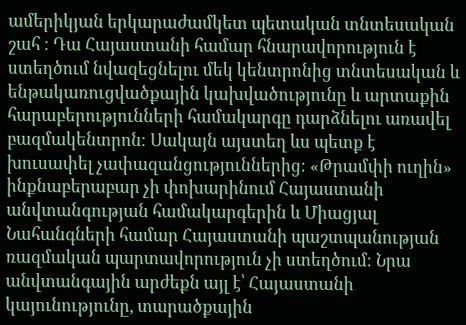ամերիկյան երկարաժամկետ պետական տնտեսական շահ ։ Դա Հայաստանի համար հնարավորություն է ստեղծում նվազեցնելու մեկ կենտրոնից տնտեսական և ենթակառուցվածքային կախվածությունը և արտաքին հարաբերությունների համակարգը դարձնելու առավել բազմակենտրոն։ Սակայն այստեղ ևս պետք է խուսափել չափազանցություններից։ «Թրամփի ուղին» ինքնաբերաբար չի փոխարինում Հայաստանի անվտանգության համակարգերին և Միացյալ Նահանգների համար Հայաստանի պաշտպանության ռազմական պարտավորություն չի ստեղծում։ Նրա անվտանգային արժեքն այլ է՝ Հայաստանի կայունությունը, տարածքային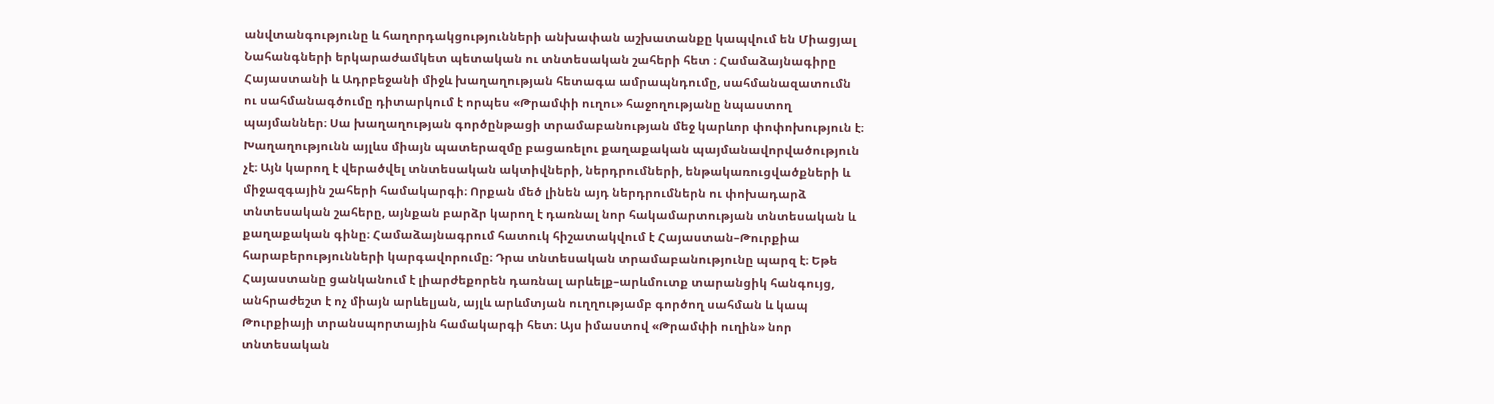անվտանգությունը և հաղորդակցությունների անխափան աշխատանքը կապվում են Միացյալ Նահանգների երկարաժամկետ պետական ու տնտեսական շահերի հետ ։ Համաձայնագիրը Հայաստանի և Ադրբեջանի միջև խաղաղության հետագա ամրապնդումը, սահմանազատումն ու սահմանագծումը դիտարկում է որպես «Թրամփի ուղու» հաջողությանը նպաստող պայմաններ։ Սա խաղաղության գործընթացի տրամաբանության մեջ կարևոր փոփոխություն է։ Խաղաղությունն այլևս միայն պատերազմը բացառելու քաղաքական պայմանավորվածություն չէ։ Այն կարող է վերածվել տնտեսական ակտիվների, ներդրումների, ենթակառուցվածքների և միջազգային շահերի համակարգի։ Որքան մեծ լինեն այդ ներդրումներն ու փոխադարձ տնտեսական շահերը, այնքան բարձր կարող է դառնալ նոր հակամարտության տնտեսական և քաղաքական գինը։ Համաձայնագրում հատուկ հիշատակվում է Հայաստան–Թուրքիա հարաբերությունների կարգավորումը։ Դրա տնտեսական տրամաբանությունը պարզ է։ Եթե Հայաստանը ցանկանում է լիարժեքորեն դառնալ արևելք–արևմուտք տարանցիկ հանգույց, անհրաժեշտ է ոչ միայն արևելյան, այլև արևմտյան ուղղությամբ գործող սահման և կապ Թուրքիայի տրանսպորտային համակարգի հետ։ Այս իմաստով «Թրամփի ուղին» նոր տնտեսական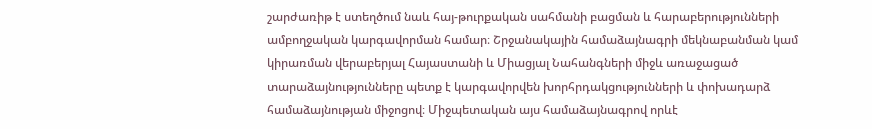շարժառիթ է ստեղծում նաև հայ-թուրքական սահմանի բացման և հարաբերությունների ամբողջական կարգավորման համար։ Շրջանակային համաձայնագրի մեկնաբանման կամ կիրառման վերաբերյալ Հայաստանի և Միացյալ Նահանգների միջև առաջացած տարաձայնությունները պետք է կարգավորվեն խորհրդակցությունների և փոխադարձ համաձայնության միջոցով։ Միջպետական այս համաձայնագրով որևէ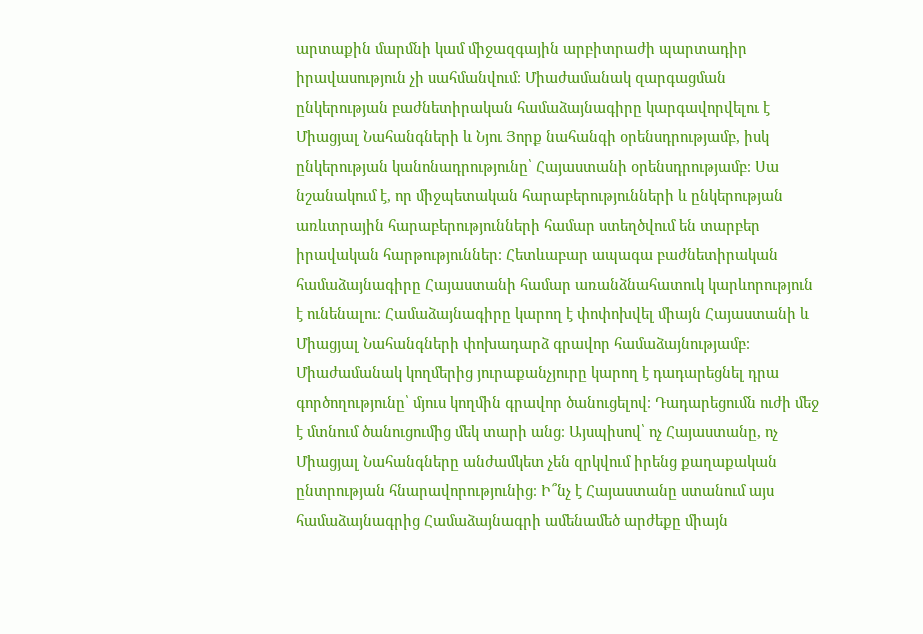արտաքին մարմնի կամ միջազգային արբիտրաժի պարտադիր իրավասություն չի սահմանվում։ Միաժամանակ զարգացման ընկերության բաժնետիրական համաձայնագիրը կարգավորվելու է Միացյալ Նահանգների և Նյու Յորք նահանգի օրենսդրությամբ, իսկ ընկերության կանոնադրությունը՝ Հայաստանի օրենսդրությամբ։ Սա նշանակում է, որ միջպետական հարաբերությունների և ընկերության առևտրային հարաբերությունների համար ստեղծվում են տարբեր իրավական հարթություններ։ Հետևաբար ապագա բաժնետիրական համաձայնագիրը Հայաստանի համար առանձնահատուկ կարևորություն է ունենալու։ Համաձայնագիրը կարող է փոփոխվել միայն Հայաստանի և Միացյալ Նահանգների փոխադարձ գրավոր համաձայնությամբ։ Միաժամանակ կողմերից յուրաքանչյուրը կարող է դադարեցնել դրա գործողությունը՝ մյուս կողմին գրավոր ծանուցելով։ Դադարեցումն ուժի մեջ է մտնում ծանուցումից մեկ տարի անց։ Այսպիսով՝ ոչ Հայաստանը, ոչ Միացյալ Նահանգները անժամկետ չեն զրկվում իրենց քաղաքական ընտրության հնարավորությունից։ Ի՞նչ է Հայաստանը ստանում այս համաձայնագրից Համաձայնագրի ամենամեծ արժեքը միայն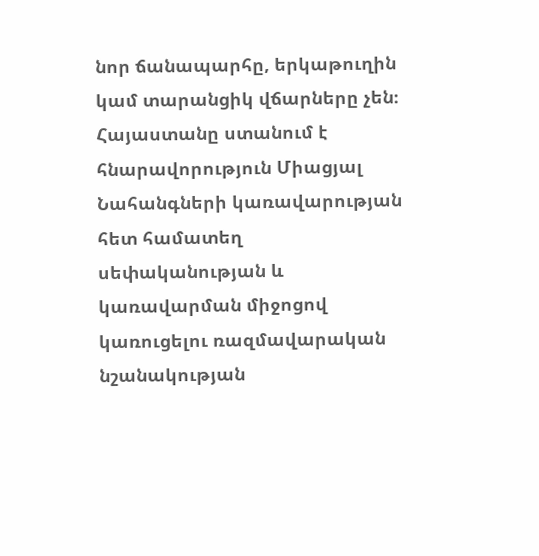նոր ճանապարհը, երկաթուղին կամ տարանցիկ վճարները չեն։ Հայաստանը ստանում է հնարավորություն Միացյալ Նահանգների կառավարության հետ համատեղ սեփականության և կառավարման միջոցով կառուցելու ռազմավարական նշանակության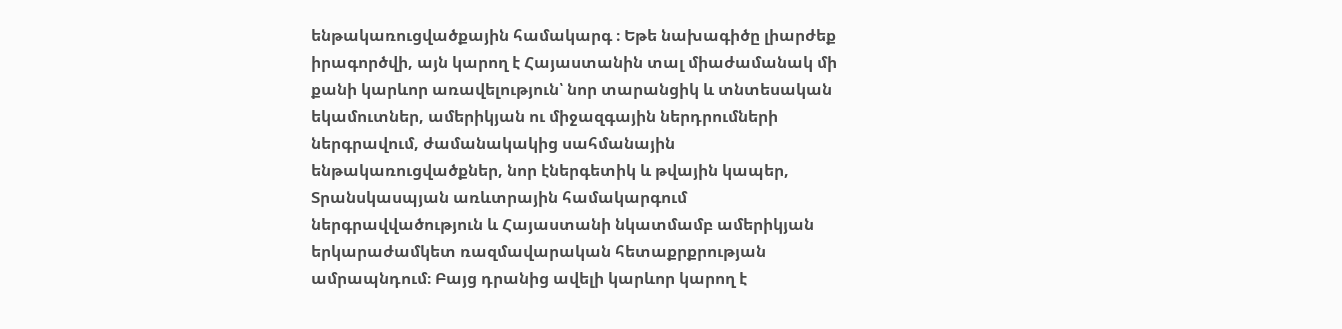ենթակառուցվածքային համակարգ ։ Եթե նախագիծը լիարժեք իրագործվի, այն կարող է Հայաստանին տալ միաժամանակ մի քանի կարևոր առավելություն՝ նոր տարանցիկ և տնտեսական եկամուտներ, ամերիկյան ու միջազգային ներդրումների ներգրավում, ժամանակակից սահմանային ենթակառուցվածքներ, նոր էներգետիկ և թվային կապեր, Տրանսկասպյան առևտրային համակարգում ներգրավվածություն և Հայաստանի նկատմամբ ամերիկյան երկարաժամկետ ռազմավարական հետաքրքրության ամրապնդում։ Բայց դրանից ավելի կարևոր կարող է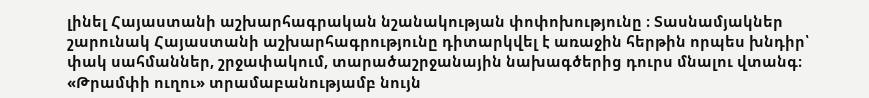լինել Հայաստանի աշխարհագրական նշանակության փոփոխությունը ։ Տասնամյակներ շարունակ Հայաստանի աշխարհագրությունը դիտարկվել է առաջին հերթին որպես խնդիր՝ փակ սահմաններ, շրջափակում, տարածաշրջանային նախագծերից դուրս մնալու վտանգ։ «Թրամփի ուղու» տրամաբանությամբ նույն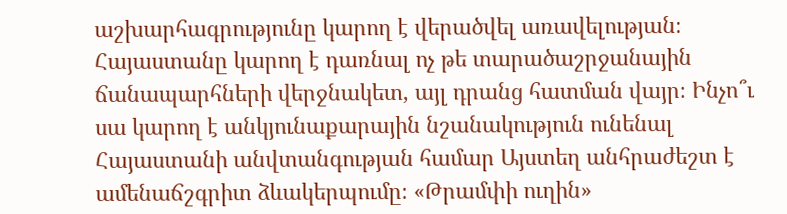աշխարհագրությունը կարող է վերածվել առավելության։ Հայաստանը կարող է դառնալ ոչ թե տարածաշրջանային ճանապարհների վերջնակետ, այլ դրանց հատման վայր։ Ինչո՞ւ սա կարող է անկյունաքարային նշանակություն ունենալ Հայաստանի անվտանգության համար Այստեղ անհրաժեշտ է ամենաճշգրիտ ձևակերպումը։ «Թրամփի ուղին»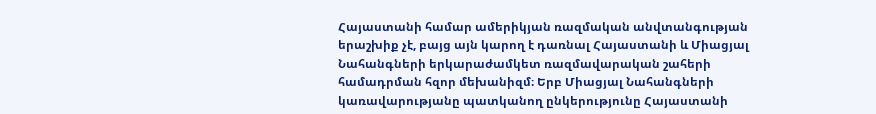Հայաստանի համար ամերիկյան ռազմական անվտանգության երաշխիք չէ, բայց այն կարող է դառնալ Հայաստանի և Միացյալ Նահանգների երկարաժամկետ ռազմավարական շահերի համադրման հզոր մեխանիզմ։ Երբ Միացյալ Նահանգների կառավարությանը պատկանող ընկերությունը Հայաստանի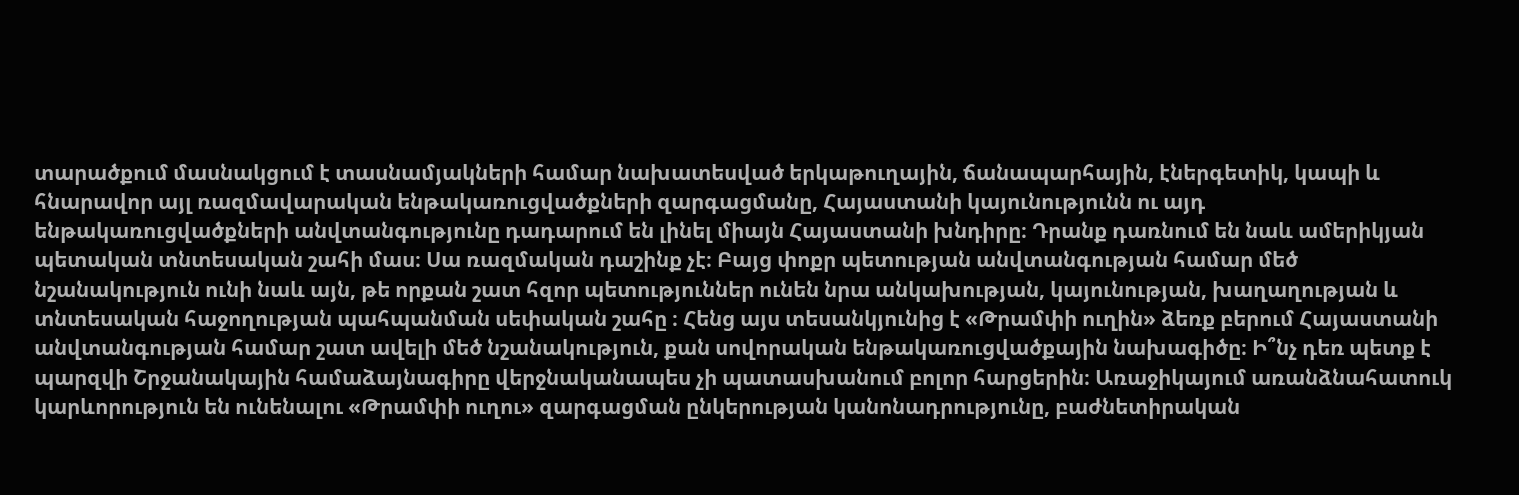տարածքում մասնակցում է տասնամյակների համար նախատեսված երկաթուղային, ճանապարհային, էներգետիկ, կապի և հնարավոր այլ ռազմավարական ենթակառուցվածքների զարգացմանը, Հայաստանի կայունությունն ու այդ ենթակառուցվածքների անվտանգությունը դադարում են լինել միայն Հայաստանի խնդիրը։ Դրանք դառնում են նաև ամերիկյան պետական տնտեսական շահի մաս։ Սա ռազմական դաշինք չէ։ Բայց փոքր պետության անվտանգության համար մեծ նշանակություն ունի նաև այն, թե որքան շատ հզոր պետություններ ունեն նրա անկախության, կայունության, խաղաղության և տնտեսական հաջողության պահպանման սեփական շահը ։ Հենց այս տեսանկյունից է «Թրամփի ուղին» ձեռք բերում Հայաստանի անվտանգության համար շատ ավելի մեծ նշանակություն, քան սովորական ենթակառուցվածքային նախագիծը։ Ի՞նչ դեռ պետք է պարզվի Շրջանակային համաձայնագիրը վերջնականապես չի պատասխանում բոլոր հարցերին։ Առաջիկայում առանձնահատուկ կարևորություն են ունենալու «Թրամփի ուղու» զարգացման ընկերության կանոնադրությունը, բաժնետիրական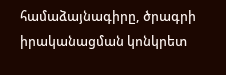համաձայնագիրը, ծրագրի իրականացման կոնկրետ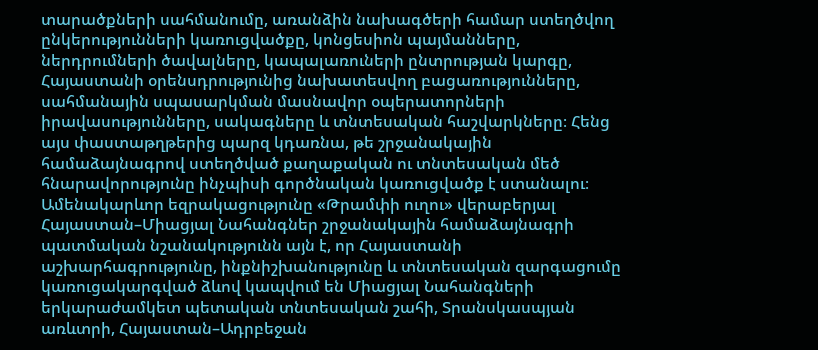տարածքների սահմանումը, առանձին նախագծերի համար ստեղծվող ընկերությունների կառուցվածքը, կոնցեսիոն պայմանները, ներդրումների ծավալները, կապալառուների ընտրության կարգը, Հայաստանի օրենսդրությունից նախատեսվող բացառությունները, սահմանային սպասարկման մասնավոր օպերատորների իրավասությունները, սակագները և տնտեսական հաշվարկները։ Հենց այս փաստաթղթերից պարզ կդառնա, թե շրջանակային համաձայնագրով ստեղծված քաղաքական ու տնտեսական մեծ հնարավորությունը ինչպիսի գործնական կառուցվածք է ստանալու։ Ամենակարևոր եզրակացությունը «Թրամփի ուղու» վերաբերյալ Հայաստան–Միացյալ Նահանգներ շրջանակային համաձայնագրի պատմական նշանակությունն այն է, որ Հայաստանի աշխարհագրությունը, ինքնիշխանությունը և տնտեսական զարգացումը կառուցակարգված ձևով կապվում են Միացյալ Նահանգների երկարաժամկետ պետական տնտեսական շահի, Տրանսկասպյան առևտրի, Հայաստան–Ադրբեջան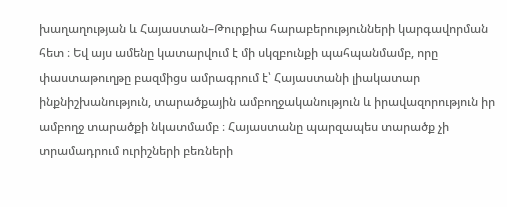խաղաղության և Հայաստան–Թուրքիա հարաբերությունների կարգավորման հետ ։ Եվ այս ամենը կատարվում է մի սկզբունքի պահպանմամբ, որը փաստաթուղթը բազմիցս ամրագրում է՝ Հայաստանի լիակատար ինքնիշխանություն, տարածքային ամբողջականություն և իրավազորություն իր ամբողջ տարածքի նկատմամբ ։ Հայաստանը պարզապես տարածք չի տրամադրում ուրիշների բեռների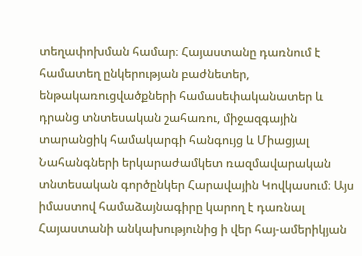տեղափոխման համար։ Հայաստանը դառնում է համատեղ ընկերության բաժնետեր, ենթակառուցվածքների համասեփականատեր և դրանց տնտեսական շահառու, միջազգային տարանցիկ համակարգի հանգույց և Միացյալ Նահանգների երկարաժամկետ ռազմավարական տնտեսական գործընկեր Հարավային Կովկասում։ Այս իմաստով համաձայնագիրը կարող է դառնալ Հայաստանի անկախությունից ի վեր հայ-ամերիկյան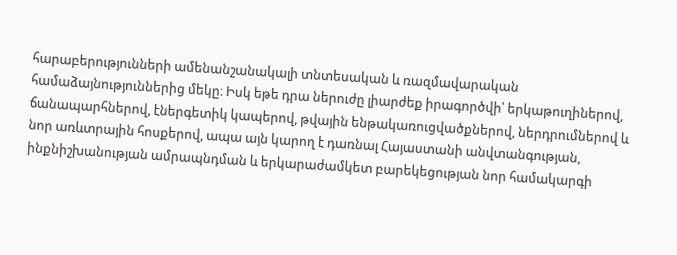հարաբերությունների ամենանշանակալի տնտեսական և ռազմավարական համաձայնություններից մեկը։ Իսկ եթե դրա ներուժը լիարժեք իրագործվի՝ երկաթուղիներով, ճանապարհներով, էներգետիկ կապերով, թվային ենթակառուցվածքներով, ներդրումներով և նոր առևտրային հոսքերով, ապա այն կարող է դառնալ Հայաստանի անվտանգության, ինքնիշխանության ամրապնդման և երկարաժամկետ բարեկեցության նոր համակարգի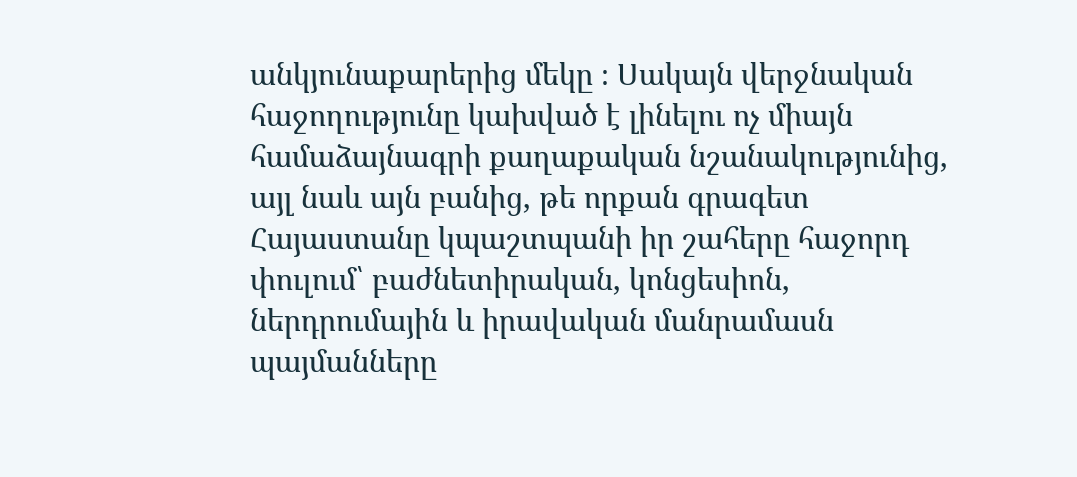անկյունաքարերից մեկը ։ Սակայն վերջնական հաջողությունը կախված է լինելու ոչ միայն համաձայնագրի քաղաքական նշանակությունից, այլ նաև այն բանից, թե որքան գրագետ Հայաստանը կպաշտպանի իր շահերը հաջորդ փուլում՝ բաժնետիրական, կոնցեսիոն, ներդրումային և իրավական մանրամասն պայմանները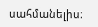սահմանելիս։